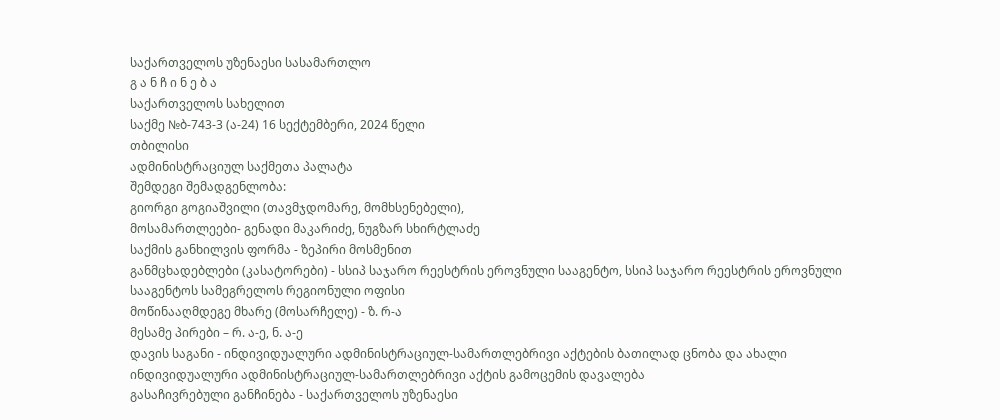საქართველოს უზენაესი სასამართლო
გ ა ნ ჩ ი ნ ე ბ ა
საქართველოს სახელით
საქმე №ბ-743-3 (ა-24) 16 სექტემბერი, 2024 წელი
თბილისი
ადმინისტრაციულ საქმეთა პალატა
შემდეგი შემადგენლობა:
გიორგი გოგიაშვილი (თავმჯდომარე, მომხსენებელი),
მოსამართლეები- გენადი მაკარიძე, ნუგზარ სხირტლაძე
საქმის განხილვის ფორმა - ზეპირი მოსმენით
განმცხადებლები (კასატორები) - სსიპ საჯარო რეესტრის ეროვნული სააგენტო, სსიპ საჯარო რეესტრის ეროვნული სააგენტოს სამეგრელოს რეგიონული ოფისი
მოწინააღმდეგე მხარე (მოსარჩელე) - ზ. რ-ა
მესამე პირები – რ. ა-ე, ნ. ა-ე
დავის საგანი - ინდივიდუალური ადმინისტრაციულ-სამართლებრივი აქტების ბათილად ცნობა და ახალი ინდივიდუალური ადმინისტრაციულ-სამართლებრივი აქტის გამოცემის დავალება
გასაჩივრებული განჩინება - საქართველოს უზენაესი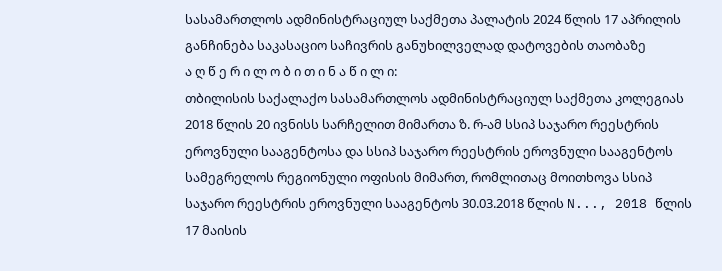სასამართლოს ადმინისტრაციულ საქმეთა პალატის 2024 წლის 17 აპრილის განჩინება საკასაციო საჩივრის განუხილველად დატოვების თაობაზე
ა ღ წ ე რ ი ლ ო ბ ი თ ი ნ ა წ ი ლ ი:
თბილისის საქალაქო სასამართლოს ადმინისტრაციულ საქმეთა კოლეგიას 2018 წლის 20 ივნისს სარჩელით მიმართა ზ. რ-ამ სსიპ საჯარო რეესტრის ეროვნული სააგენტოსა და სსიპ საჯარო რეესტრის ეროვნული სააგენტოს სამეგრელოს რეგიონული ოფისის მიმართ, რომლითაც მოითხოვა სსიპ საჯარო რეესტრის ეროვნული სააგენტოს 30.03.2018 წლის N..., 2018 წლის 17 მაისის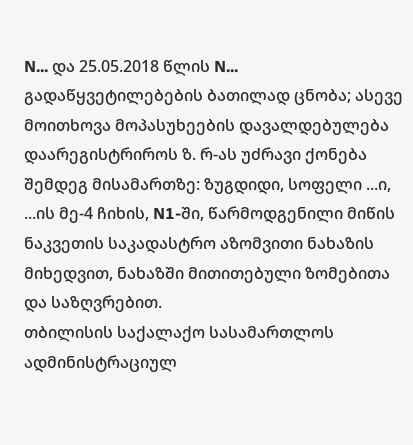N... და 25.05.2018 წლის N... გადაწყვეტილებების ბათილად ცნობა; ასევე მოითხოვა მოპასუხეების დავალდებულება დაარეგისტრიროს ზ. რ-ას უძრავი ქონება შემდეგ მისამართზე: ზუგდიდი, სოფელი ...ი, ...ის მე-4 ჩიხის, N1-ში, წარმოდგენილი მიწის ნაკვეთის საკადასტრო აზომვითი ნახაზის მიხედვით, ნახაზში მითითებული ზომებითა და საზღვრებით.
თბილისის საქალაქო სასამართლოს ადმინისტრაციულ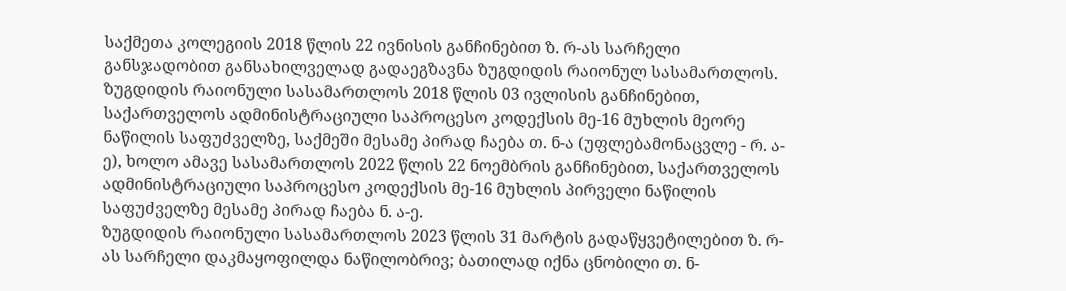საქმეთა კოლეგიის 2018 წლის 22 ივნისის განჩინებით ზ. რ-ას სარჩელი განსჯადობით განსახილველად გადაეგზავნა ზუგდიდის რაიონულ სასამართლოს.
ზუგდიდის რაიონული სასამართლოს 2018 წლის 03 ივლისის განჩინებით, საქართველოს ადმინისტრაციული საპროცესო კოდექსის მე-16 მუხლის მეორე ნაწილის საფუძველზე, საქმეში მესამე პირად ჩაება თ. ნ-ა (უფლებამონაცვლე - რ. ა-ე), ხოლო ამავე სასამართლოს 2022 წლის 22 ნოემბრის განჩინებით, საქართველოს ადმინისტრაციული საპროცესო კოდექსის მე-16 მუხლის პირველი ნაწილის საფუძველზე მესამე პირად ჩაება ნ. ა-ე.
ზუგდიდის რაიონული სასამართლოს 2023 წლის 31 მარტის გადაწყვეტილებით ზ. რ-ას სარჩელი დაკმაყოფილდა ნაწილობრივ; ბათილად იქნა ცნობილი თ. ნ-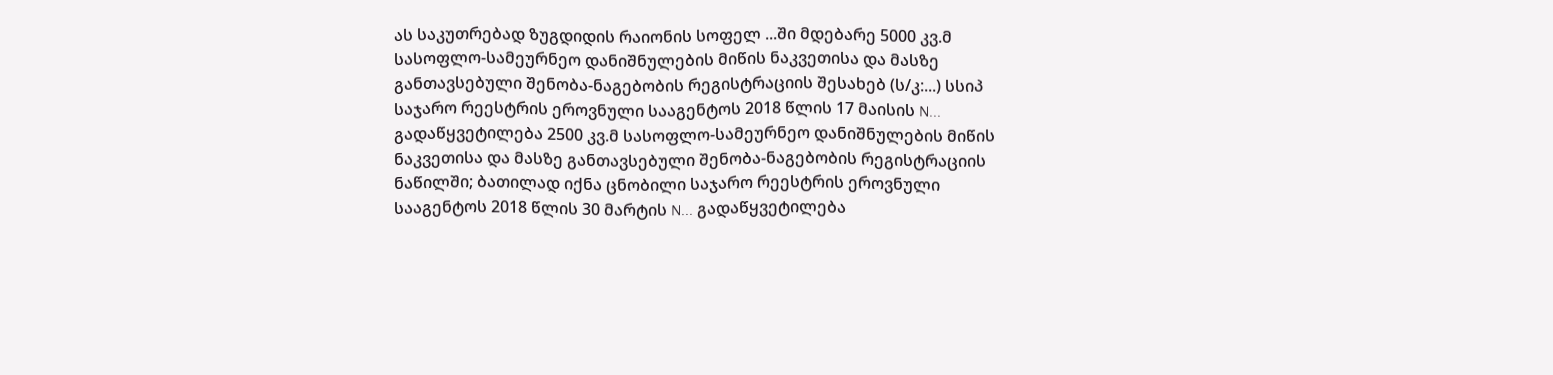ას საკუთრებად ზუგდიდის რაიონის სოფელ ...ში მდებარე 5000 კვ.მ სასოფლო-სამეურნეო დანიშნულების მიწის ნაკვეთისა და მასზე განთავსებული შენობა-ნაგებობის რეგისტრაციის შესახებ (ს/კ:...) სსიპ საჯარო რეესტრის ეროვნული სააგენტოს 2018 წლის 17 მაისის N... გადაწყვეტილება 2500 კვ.მ სასოფლო-სამეურნეო დანიშნულების მიწის ნაკვეთისა და მასზე განთავსებული შენობა-ნაგებობის რეგისტრაციის ნაწილში; ბათილად იქნა ცნობილი საჯარო რეესტრის ეროვნული სააგენტოს 2018 წლის 30 მარტის N... გადაწყვეტილება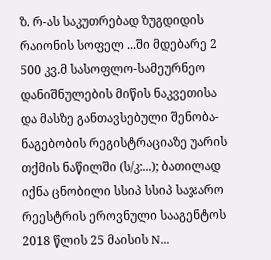ზ. რ-ას საკუთრებად ზუგდიდის რაიონის სოფელ ...ში მდებარე 2 500 კვ.მ სასოფლო-სამეურნეო დანიშნულების მიწის ნაკვეთისა და მასზე განთავსებული შენობა-ნაგებობის რეგისტრაციაზე უარის თქმის ნაწილში (ს/კ:...); ბათილად იქნა ცნობილი სსიპ სსიპ საჯარო რეესტრის ეროვნული სააგენტოს 2018 წლის 25 მაისის N...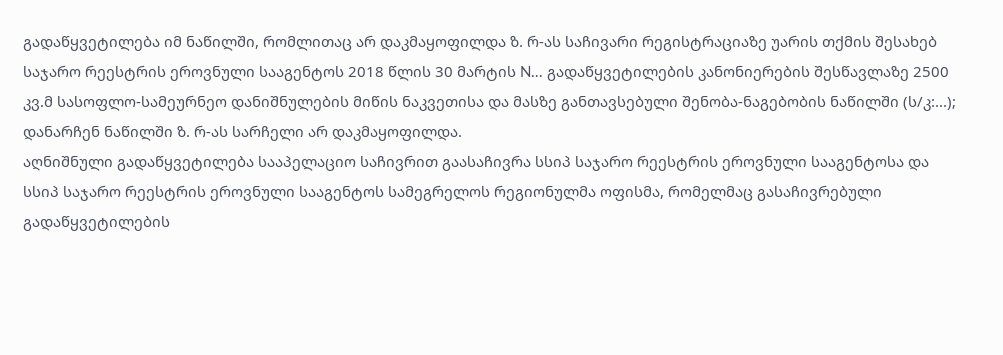გადაწყვეტილება იმ ნაწილში, რომლითაც არ დაკმაყოფილდა ზ. რ-ას საჩივარი რეგისტრაციაზე უარის თქმის შესახებ საჯარო რეესტრის ეროვნული სააგენტოს 2018 წლის 30 მარტის N... გადაწყვეტილების კანონიერების შესწავლაზე 2500 კვ.მ სასოფლო-სამეურნეო დანიშნულების მიწის ნაკვეთისა და მასზე განთავსებული შენობა-ნაგებობის ნაწილში (ს/კ:...); დანარჩენ ნაწილში ზ. რ-ას სარჩელი არ დაკმაყოფილდა.
აღნიშნული გადაწყვეტილება სააპელაციო საჩივრით გაასაჩივრა სსიპ საჯარო რეესტრის ეროვნული სააგენტოსა და სსიპ საჯარო რეესტრის ეროვნული სააგენტოს სამეგრელოს რეგიონულმა ოფისმა, რომელმაც გასაჩივრებული გადაწყვეტილების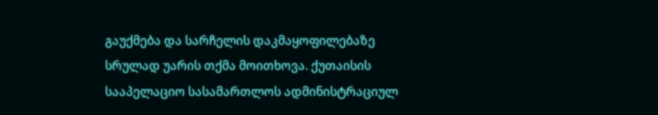გაუქმება და სარჩელის დაკმაყოფილებაზე სრულად უარის თქმა მოითხოვა. ქუთაისის სააპელაციო სასამართლოს ადმინისტრაციულ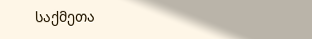საქმეთა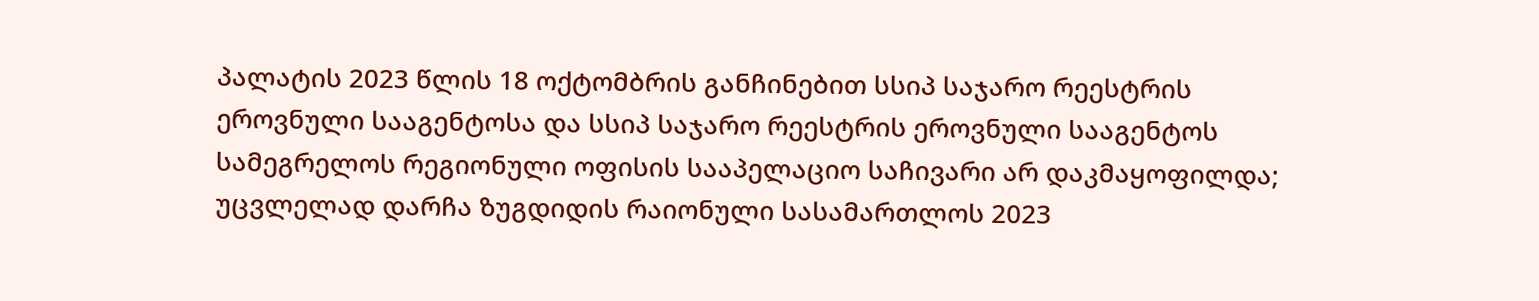პალატის 2023 წლის 18 ოქტომბრის განჩინებით სსიპ საჯარო რეესტრის ეროვნული სააგენტოსა და სსიპ საჯარო რეესტრის ეროვნული სააგენტოს სამეგრელოს რეგიონული ოფისის სააპელაციო საჩივარი არ დაკმაყოფილდა; უცვლელად დარჩა ზუგდიდის რაიონული სასამართლოს 2023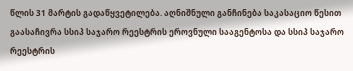წლის 31 მარტის გადაწყვეტილება. აღნიშნული განჩინება საკასაციო წესით გაასაჩივრა სსიპ საჯარო რეესტრის ეროვნული სააგენტოსა და სსიპ საჯარო რეესტრის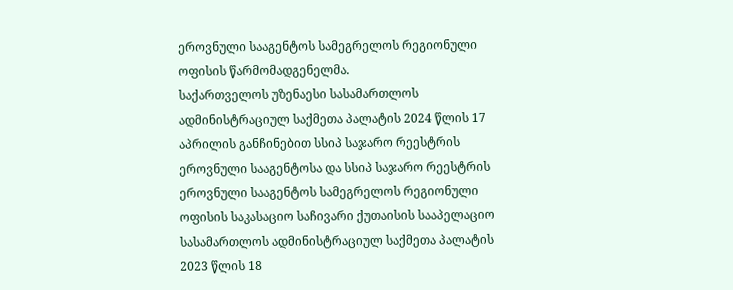ეროვნული სააგენტოს სამეგრელოს რეგიონული ოფისის წარმომადგენელმა.
საქართველოს უზენაესი სასამართლოს ადმინისტრაციულ საქმეთა პალატის 2024 წლის 17 აპრილის განჩინებით სსიპ საჯარო რეესტრის ეროვნული სააგენტოსა და სსიპ საჯარო რეესტრის ეროვნული სააგენტოს სამეგრელოს რეგიონული ოფისის საკასაციო საჩივარი ქუთაისის სააპელაციო სასამართლოს ადმინისტრაციულ საქმეთა პალატის 2023 წლის 18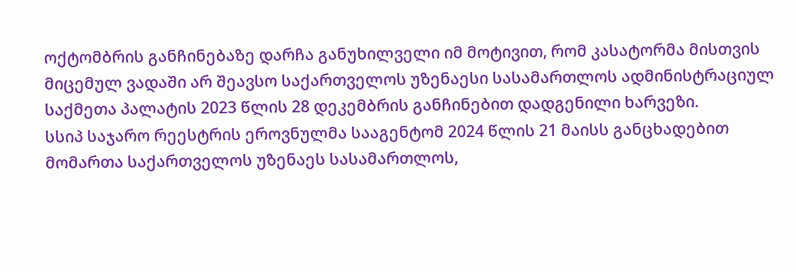ოქტომბრის განჩინებაზე დარჩა განუხილველი იმ მოტივით, რომ კასატორმა მისთვის მიცემულ ვადაში არ შეავსო საქართველოს უზენაესი სასამართლოს ადმინისტრაციულ საქმეთა პალატის 2023 წლის 28 დეკემბრის განჩინებით დადგენილი ხარვეზი.
სსიპ საჯარო რეესტრის ეროვნულმა სააგენტომ 2024 წლის 21 მაისს განცხადებით მომართა საქართველოს უზენაეს სასამართლოს,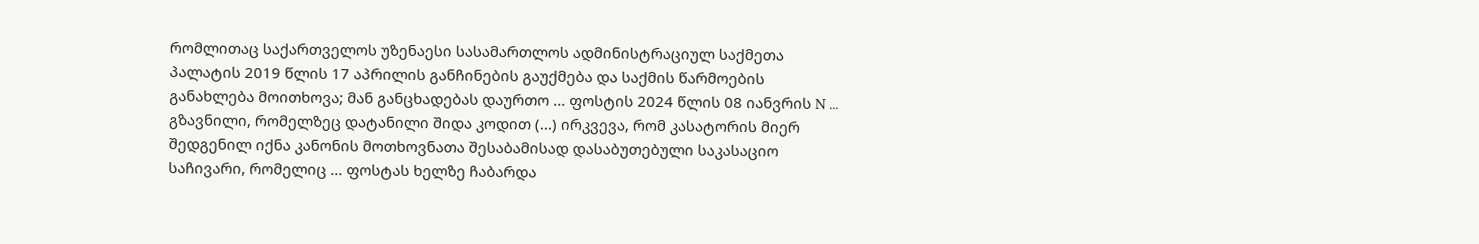რომლითაც საქართველოს უზენაესი სასამართლოს ადმინისტრაციულ საქმეთა პალატის 2019 წლის 17 აპრილის განჩინების გაუქმება და საქმის წარმოების განახლება მოითხოვა; მან განცხადებას დაურთო ... ფოსტის 2024 წლის 08 იანვრის N ... გზავნილი, რომელზეც დატანილი შიდა კოდით (...) ირკვევა, რომ კასატორის მიერ შედგენილ იქნა კანონის მოთხოვნათა შესაბამისად დასაბუთებული საკასაციო საჩივარი, რომელიც ... ფოსტას ხელზე ჩაბარდა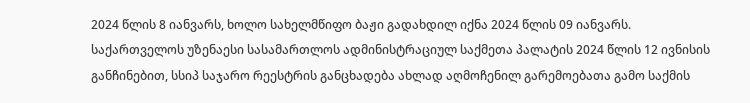2024 წლის 8 იანვარს, ხოლო სახელმწიფო ბაჟი გადახდილ იქნა 2024 წლის 09 იანვარს.
საქართველოს უზენაესი სასამართლოს ადმინისტრაციულ საქმეთა პალატის 2024 წლის 12 ივნისის განჩინებით, სსიპ საჯარო რეესტრის განცხადება ახლად აღმოჩენილ გარემოებათა გამო საქმის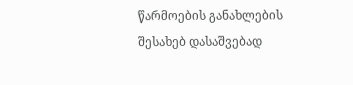წარმოების განახლების შესახებ დასაშვებად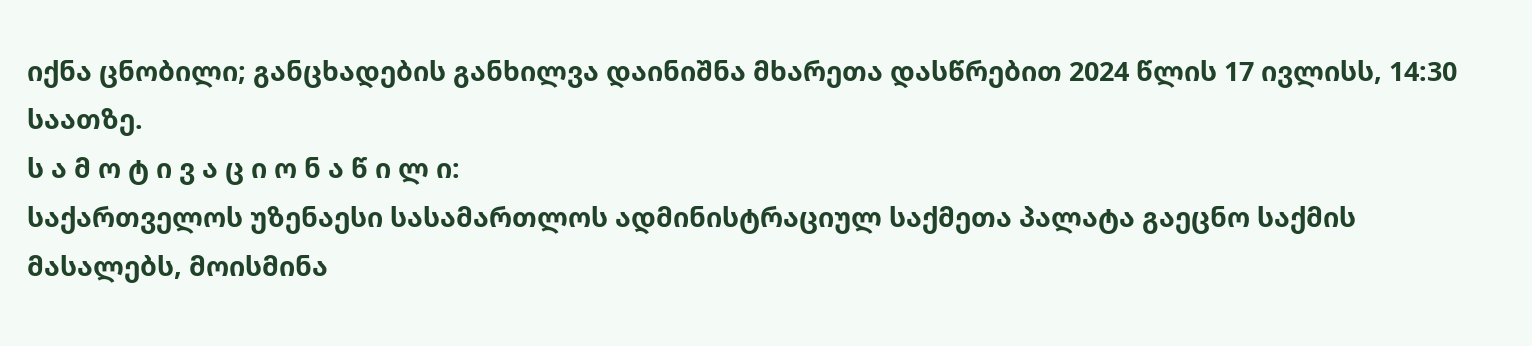იქნა ცნობილი; განცხადების განხილვა დაინიშნა მხარეთა დასწრებით 2024 წლის 17 ივლისს, 14:30 საათზე.
ს ა მ ო ტ ი ვ ა ც ი ო ნ ა წ ი ლ ი:
საქართველოს უზენაესი სასამართლოს ადმინისტრაციულ საქმეთა პალატა გაეცნო საქმის მასალებს, მოისმინა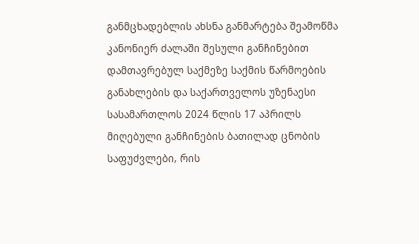განმცხადებლის ახსნა განმარტება შეამოწმა კანონიერ ძალაში შესული განჩინებით დამთავრებულ საქმეზე საქმის წარმოების განახლების და საქართველოს უზენაესი სასამართლოს 2024 წლის 17 აპრილს მიღებული განჩინების ბათილად ცნობის საფუძვლები, რის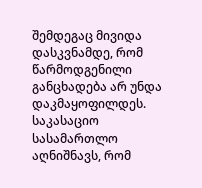შემდეგაც მივიდა დასკვნამდე, რომ წარმოდგენილი განცხადება არ უნდა დაკმაყოფილდეს.
საკასაციო სასამართლო აღნიშნავს, რომ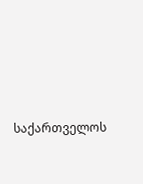საქართველოს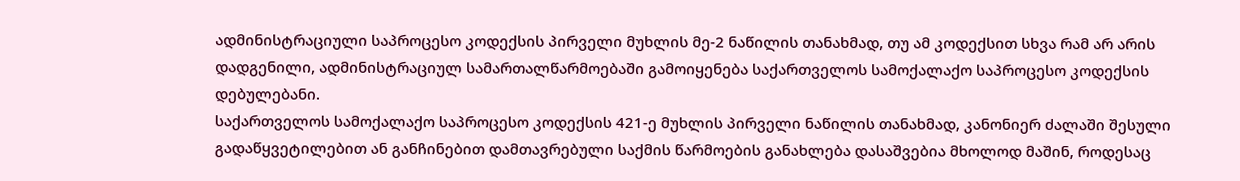ადმინისტრაციული საპროცესო კოდექსის პირველი მუხლის მე-2 ნაწილის თანახმად, თუ ამ კოდექსით სხვა რამ არ არის დადგენილი, ადმინისტრაციულ სამართალწარმოებაში გამოიყენება საქართველოს სამოქალაქო საპროცესო კოდექსის დებულებანი.
საქართველოს სამოქალაქო საპროცესო კოდექსის 421-ე მუხლის პირველი ნაწილის თანახმად, კანონიერ ძალაში შესული გადაწყვეტილებით ან განჩინებით დამთავრებული საქმის წარმოების განახლება დასაშვებია მხოლოდ მაშინ, როდესაც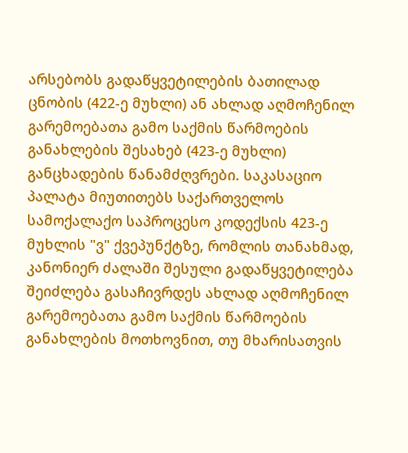არსებობს გადაწყვეტილების ბათილად ცნობის (422-ე მუხლი) ან ახლად აღმოჩენილ გარემოებათა გამო საქმის წარმოების განახლების შესახებ (423-ე მუხლი) განცხადების წანამძღვრები. საკასაციო პალატა მიუთითებს საქართველოს სამოქალაქო საპროცესო კოდექსის 423-ე მუხლის "ვ" ქვეპუნქტზე, რომლის თანახმად, კანონიერ ძალაში შესული გადაწყვეტილება შეიძლება გასაჩივრდეს ახლად აღმოჩენილ გარემოებათა გამო საქმის წარმოების განახლების მოთხოვნით, თუ მხარისათვის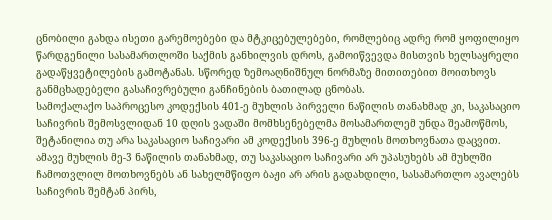ცნობილი გახდა ისეთი გარემოებები და მტკიცებულებები, რომლებიც ადრე რომ ყოფილიყო წარდგენილი სასამართლოში საქმის განხილვის დროს, გამოიწვევდა მისთვის ხელსაყრელი გადაწყვეტილების გამოტანას. სწორედ ზემოაღნიშნულ ნორმაზე მითითებით მოითხოვს განმცხადებელი გასაჩივრებული განჩინების ბათილად ცნობას.
სამოქალაქო საპროცესო კოდექსის 401-ე მუხლის პირველი ნაწილის თანახმად კი, საკასაციო საჩივრის შემოსვლიდან 10 დღის ვადაში მომხსენებელმა მოსამართლემ უნდა შეამოწმოს, შეტანილია თუ არა საკასაციო საჩივარი ამ კოდექსის 396-ე მუხლის მოთხოვნათა დაცვით. ამავე მუხლის მე-3 ნაწილის თანახმად, თუ საკასაციო საჩივარი არ უპასუხებს ამ მუხლში ჩამოთვლილ მოთხოვნებს ან სახელმწიფო ბაჟი არ არის გადახდილი, სასამართლო ავალებს საჩივრის შემტან პირს,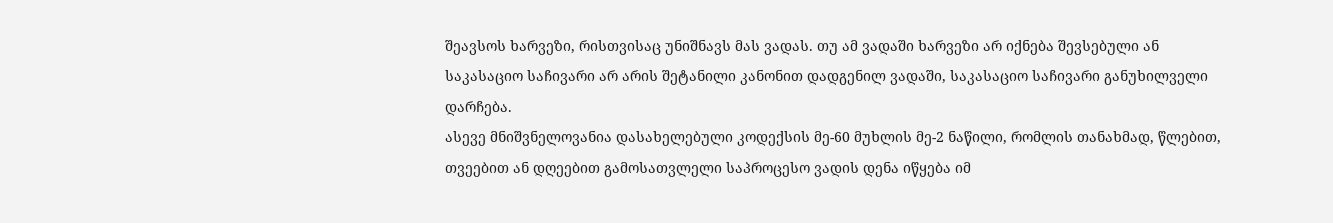შეავსოს ხარვეზი, რისთვისაც უნიშნავს მას ვადას. თუ ამ ვადაში ხარვეზი არ იქნება შევსებული ან საკასაციო საჩივარი არ არის შეტანილი კანონით დადგენილ ვადაში, საკასაციო საჩივარი განუხილველი დარჩება.
ასევე მნიშვნელოვანია დასახელებული კოდექსის მე-60 მუხლის მე-2 ნაწილი, რომლის თანახმად, წლებით, თვეებით ან დღეებით გამოსათვლელი საპროცესო ვადის დენა იწყება იმ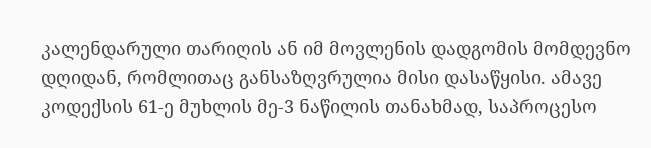კალენდარული თარიღის ან იმ მოვლენის დადგომის მომდევნო დღიდან, რომლითაც განსაზღვრულია მისი დასაწყისი. ამავე კოდექსის 61-ე მუხლის მე-3 ნაწილის თანახმად, საპროცესო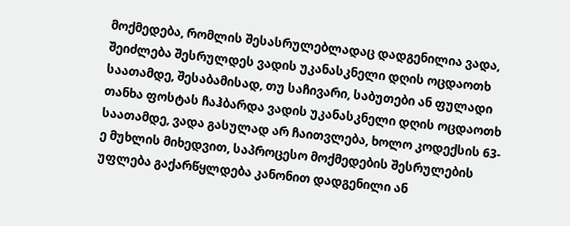მოქმედება, რომლის შესასრულებლადაც დადგენილია ვადა, შეიძლება შესრულდეს ვადის უკანასკნელი დღის ოცდაოთხ საათამდე, შესაბამისად, თუ საჩივარი, საბუთები ან ფულადი თანხა ფოსტას ჩაჰბარდა ვადის უკანასკნელი დღის ოცდაოთხ საათამდე, ვადა გასულად არ ჩაითვლება, ხოლო კოდექსის 63-ე მუხლის მიხედვით, საპროცესო მოქმედების შესრულების უფლება გაქარწყლდება კანონით დადგენილი ან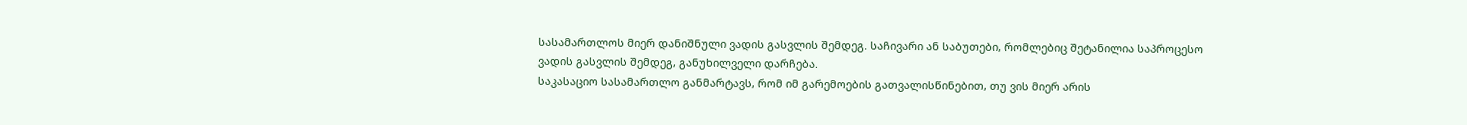სასამართლოს მიერ დანიშნული ვადის გასვლის შემდეგ. საჩივარი ან საბუთები, რომლებიც შეტანილია საპროცესო ვადის გასვლის შემდეგ, განუხილველი დარჩება.
საკასაციო სასამართლო განმარტავს, რომ იმ გარემოების გათვალისწინებით, თუ ვის მიერ არის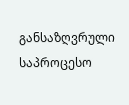განსაზღვრული საპროცესო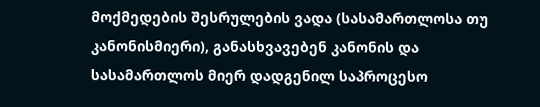მოქმედების შესრულების ვადა (სასამართლოსა თუ კანონისმიერი), განასხვავებენ კანონის და სასამართლოს მიერ დადგენილ საპროცესო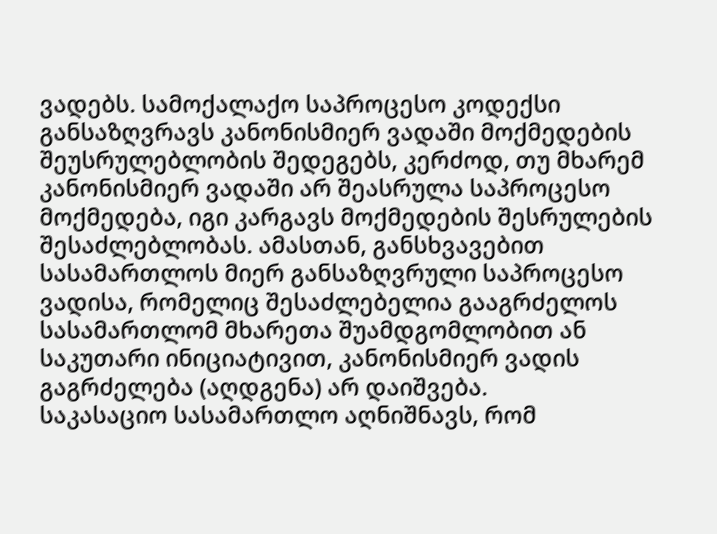ვადებს. სამოქალაქო საპროცესო კოდექსი განსაზღვრავს კანონისმიერ ვადაში მოქმედების შეუსრულებლობის შედეგებს, კერძოდ, თუ მხარემ კანონისმიერ ვადაში არ შეასრულა საპროცესო მოქმედება, იგი კარგავს მოქმედების შესრულების შესაძლებლობას. ამასთან, განსხვავებით სასამართლოს მიერ განსაზღვრული საპროცესო ვადისა, რომელიც შესაძლებელია გააგრძელოს სასამართლომ მხარეთა შუამდგომლობით ან საკუთარი ინიციატივით, კანონისმიერ ვადის გაგრძელება (აღდგენა) არ დაიშვება.
საკასაციო სასამართლო აღნიშნავს, რომ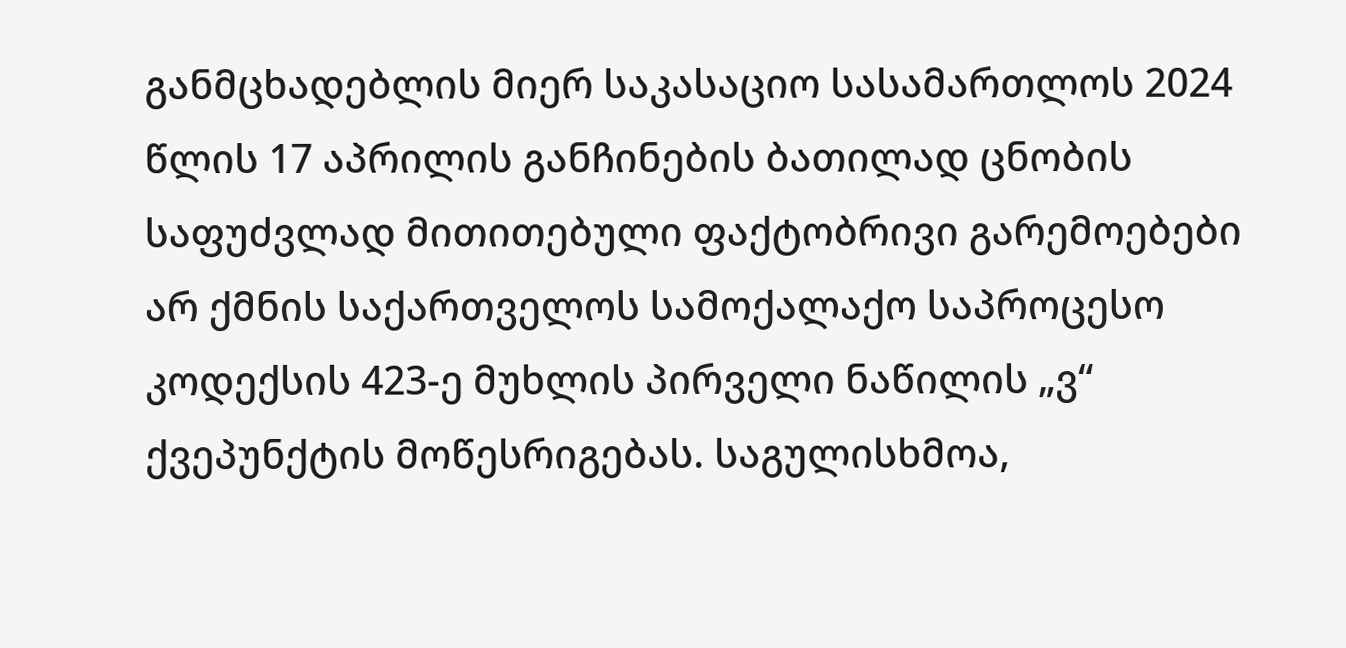განმცხადებლის მიერ საკასაციო სასამართლოს 2024 წლის 17 აპრილის განჩინების ბათილად ცნობის საფუძვლად მითითებული ფაქტობრივი გარემოებები არ ქმნის საქართველოს სამოქალაქო საპროცესო კოდექსის 423-ე მუხლის პირველი ნაწილის „ვ“ ქვეპუნქტის მოწესრიგებას. საგულისხმოა,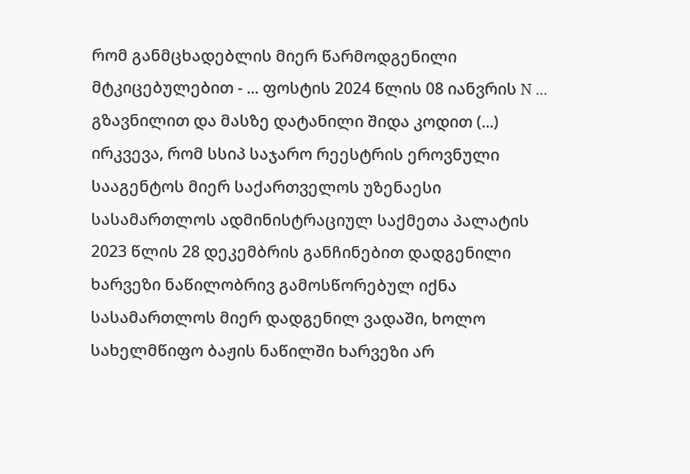რომ განმცხადებლის მიერ წარმოდგენილი მტკიცებულებით - ... ფოსტის 2024 წლის 08 იანვრის N ... გზავნილით და მასზე დატანილი შიდა კოდით (...) ირკვევა, რომ სსიპ საჯარო რეესტრის ეროვნული სააგენტოს მიერ საქართველოს უზენაესი სასამართლოს ადმინისტრაციულ საქმეთა პალატის 2023 წლის 28 დეკემბრის განჩინებით დადგენილი ხარვეზი ნაწილობრივ გამოსწორებულ იქნა სასამართლოს მიერ დადგენილ ვადაში, ხოლო სახელმწიფო ბაჟის ნაწილში ხარვეზი არ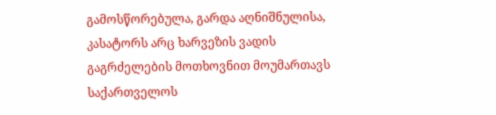გამოსწორებულა, გარდა აღნიშნულისა, კასატორს არც ხარვეზის ვადის გაგრძელების მოთხოვნით მოუმართავს საქართველოს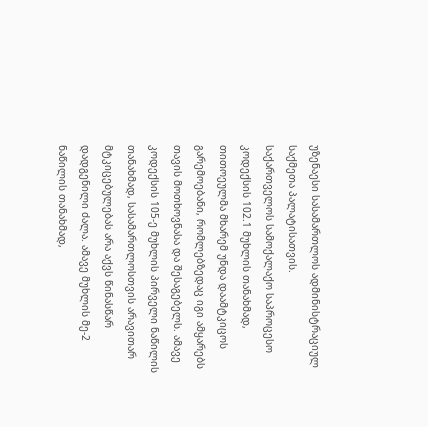უზენაესი სასამართლოს ადმინისტრაციულ საქმეთა პალატისათვის.
საქართველოს სამოქალაქო საპროცესო კოდექსის 102.1 მუხლის თანახმად, თითოეულმა მხარემ უნდა დაამტკიცოს გარემოებანი, რომლებზედაც იგი ამყარებს თავის მოთხოვნასა და შესაგებელს. ამავე კოდექსის 105-ე მუხლის პირველი ნაწილის თანახმად, სასამართლოსთვის არავითარ მტკიცებულებას არა აქვს წინასწარ დადგენილი ძალა. ამავე მუხლის მე-2 ნაწილის თანახმად,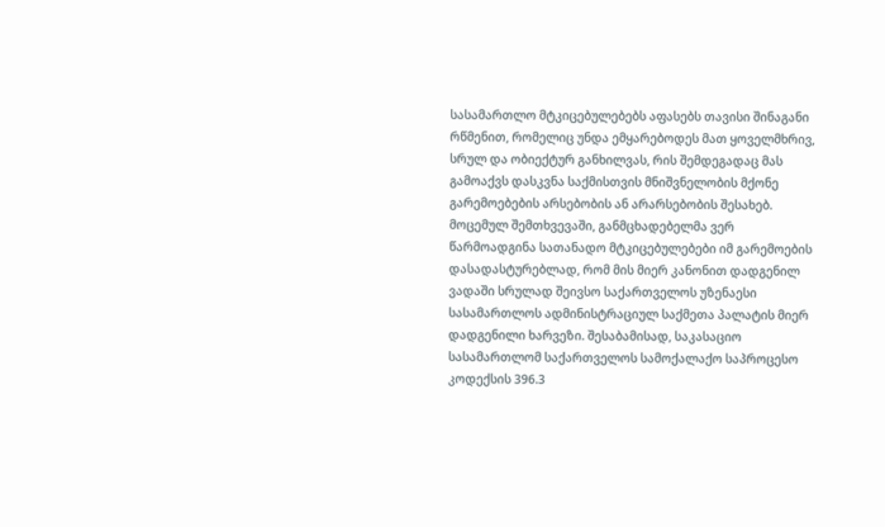სასამართლო მტკიცებულებებს აფასებს თავისი შინაგანი რწმენით, რომელიც უნდა ემყარებოდეს მათ ყოველმხრივ, სრულ და ობიექტურ განხილვას, რის შემდეგადაც მას გამოაქვს დასკვნა საქმისთვის მნიშვნელობის მქონე გარემოებების არსებობის ან არარსებობის შესახებ. მოცემულ შემთხვევაში, განმცხადებელმა ვერ წარმოადგინა სათანადო მტკიცებულებები იმ გარემოების დასადასტურებლად, რომ მის მიერ კანონით დადგენილ ვადაში სრულად შეივსო საქართველოს უზენაესი სასამართლოს ადმინისტრაციულ საქმეთა პალატის მიერ დადგენილი ხარვეზი. შესაბამისად, საკასაციო სასამართლომ საქართველოს სამოქალაქო საპროცესო კოდექსის 396.3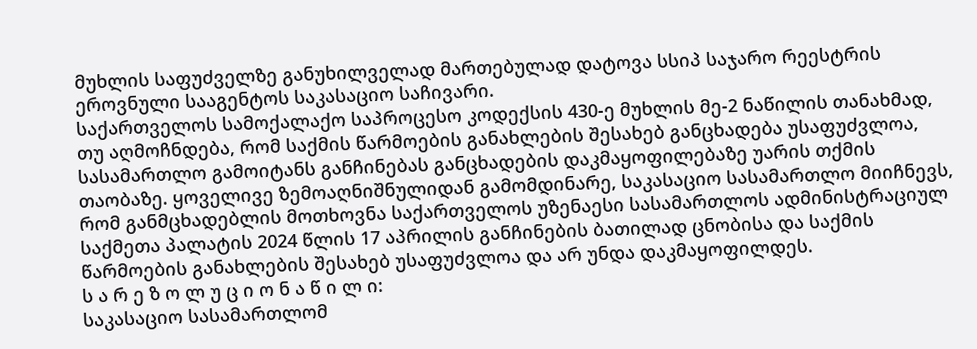მუხლის საფუძველზე განუხილველად მართებულად დატოვა სსიპ საჯარო რეესტრის ეროვნული სააგენტოს საკასაციო საჩივარი.
საქართველოს სამოქალაქო საპროცესო კოდექსის 430-ე მუხლის მე-2 ნაწილის თანახმად, თუ აღმოჩნდება, რომ საქმის წარმოების განახლების შესახებ განცხადება უსაფუძვლოა, სასამართლო გამოიტანს განჩინებას განცხადების დაკმაყოფილებაზე უარის თქმის თაობაზე. ყოველივე ზემოაღნიშნულიდან გამომდინარე, საკასაციო სასამართლო მიიჩნევს, რომ განმცხადებლის მოთხოვნა საქართველოს უზენაესი სასამართლოს ადმინისტრაციულ საქმეთა პალატის 2024 წლის 17 აპრილის განჩინების ბათილად ცნობისა და საქმის წარმოების განახლების შესახებ უსაფუძვლოა და არ უნდა დაკმაყოფილდეს.
ს ა რ ე ზ ო ლ უ ც ი ო ნ ა წ ი ლ ი:
საკასაციო სასამართლომ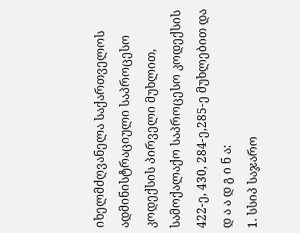იხელმძღვანელა საქართველოს ადმინისტრაციული საპროცესო კოდექსის პირველი მუხლით, სამოქალაქო საპროცესო კოდექსის 422-ე, 430, 284-ე,285-ე მუხლებით და
დ ა ა დ გ ი ნ ა:
1. სსიპ საჯარო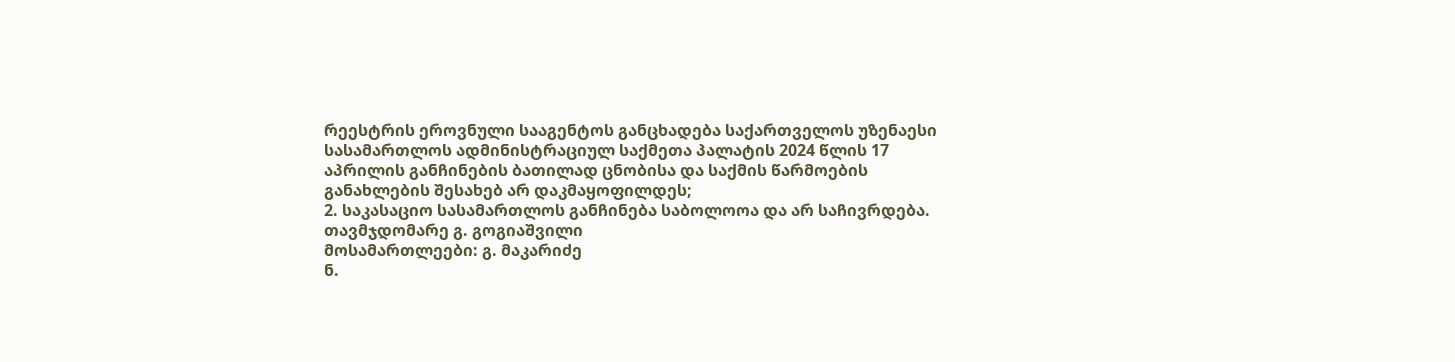რეესტრის ეროვნული სააგენტოს განცხადება საქართველოს უზენაესი სასამართლოს ადმინისტრაციულ საქმეთა პალატის 2024 წლის 17 აპრილის განჩინების ბათილად ცნობისა და საქმის წარმოების განახლების შესახებ არ დაკმაყოფილდეს;
2. საკასაციო სასამართლოს განჩინება საბოლოოა და არ საჩივრდება.
თავმჯდომარე გ. გოგიაშვილი
მოსამართლეები: გ. მაკარიძე
ნ.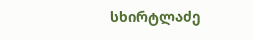სხირტლაძე